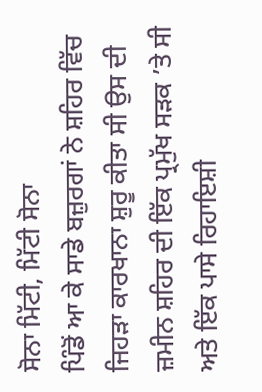ਸੋਨਾ ਮਿੱਟੀ, ਮਿੱਟੀ ਸੋਨਾ
ਪਿੰਡੋਂ ਆ ਕੇ ਸਾਡੇ ਬਜ਼ੁਰਗਾਂ ਨੇ ਸ਼ਹਿਰ ਵਿੱਚ ਜਿਹੜਾ ਕਾਰਖਾਨਾ ਸ਼ੁਰੂ ਕੀਤਾ ਸੀ ਉਸ ਦੀ ਜ਼ਮੀਨ ਸ਼ਹਿਰ ਦੀ ਇੱਕ ਪ੍ਰਮੁੱਖ ਸੜਕ ’ਤੇ ਸੀ ਅਤੇ ਇੱਕ ਪਾਸੇ ਰਿਹਾਇਸ਼ੀ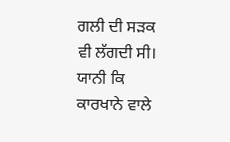ਗਲੀ ਦੀ ਸੜਕ ਵੀ ਲੱਗਦੀ ਸੀ। ਯਾਨੀ ਕਿ ਕਾਰਖਾਨੇ ਵਾਲੇ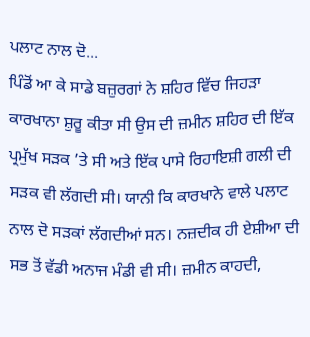ਪਲਾਟ ਨਾਲ ਦੋ...
ਪਿੰਡੋਂ ਆ ਕੇ ਸਾਡੇ ਬਜ਼ੁਰਗਾਂ ਨੇ ਸ਼ਹਿਰ ਵਿੱਚ ਜਿਹੜਾ ਕਾਰਖਾਨਾ ਸ਼ੁਰੂ ਕੀਤਾ ਸੀ ਉਸ ਦੀ ਜ਼ਮੀਨ ਸ਼ਹਿਰ ਦੀ ਇੱਕ ਪ੍ਰਮੁੱਖ ਸੜਕ ’ਤੇ ਸੀ ਅਤੇ ਇੱਕ ਪਾਸੇ ਰਿਹਾਇਸ਼ੀ ਗਲੀ ਦੀ ਸੜਕ ਵੀ ਲੱਗਦੀ ਸੀ। ਯਾਨੀ ਕਿ ਕਾਰਖਾਨੇ ਵਾਲੇ ਪਲਾਟ ਨਾਲ ਦੋ ਸੜਕਾਂ ਲੱਗਦੀਆਂ ਸਨ। ਨਜ਼ਦੀਕ ਹੀ ਏਸ਼ੀਆ ਦੀ ਸਭ ਤੋਂ ਵੱਡੀ ਅਨਾਜ ਮੰਡੀ ਵੀ ਸੀ। ਜ਼ਮੀਨ ਕਾਹਦੀ,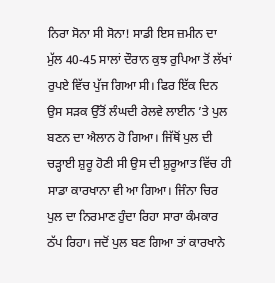ਨਿਰਾ ਸੋਨਾ ਸੀ ਸੋਨਾ! ਸਾਡੀ ਇਸ ਜ਼ਮੀਨ ਦਾ ਮੁੱਲ 40-45 ਸਾਲਾਂ ਦੌਰਾਨ ਕੁਝ ਰੁਪਿਆ ਤੋਂ ਲੱਖਾਂ ਰੁਪਏ ਵਿੱਚ ਪੁੱਜ ਗਿਆ ਸੀ। ਫਿਰ ਇੱਕ ਦਿਨ ਉਸ ਸੜਕ ਉੱਤੋਂ ਲੰਘਦੀ ਰੇਲਵੇ ਲਾਈਨ ’ਤੇ ਪੁਲ ਬਣਨ ਦਾ ਐਲਾਨ ਹੋ ਗਿਆ। ਜਿੱਥੋਂ ਪੁਲ ਦੀ ਚੜ੍ਹਾਈ ਸ਼ੁਰੂ ਹੋਣੀ ਸੀ ਉਸ ਦੀ ਸ਼ੁਰੂਆਤ ਵਿੱਚ ਹੀ ਸਾਡਾ ਕਾਰਖਾਨਾ ਵੀ ਆ ਗਿਆ। ਜਿੰਨਾ ਚਿਰ ਪੁਲ ਦਾ ਨਿਰਮਾਣ ਹੁੰਦਾ ਰਿਹਾ ਸਾਰਾ ਕੰਮਕਾਰ ਠੱਪ ਰਿਹਾ। ਜਦੋਂ ਪੁਲ ਬਣ ਗਿਆ ਤਾਂ ਕਾਰਖਾਨੇ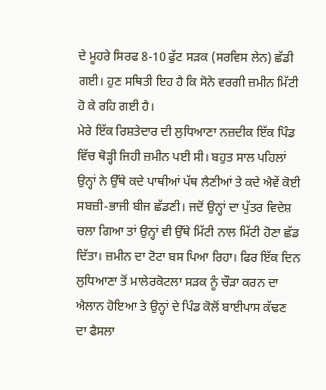ਦੇ ਮੂਹਰੇ ਸਿਰਫ 8-10 ਫੁੱਟ ਸੜਕ (ਸਰਵਿਸ ਲੇਨ) ਛੱਡੀ ਗਈ। ਹੁਣ ਸਥਿਤੀ ਇਹ ਹੈ ਕਿ ਸੋਨੇ ਵਰਗੀ ਜ਼ਮੀਨ ਮਿੱਟੀ ਹੋ ਕੇ ਰਹਿ ਗਈ ਹੈ।
ਮੇਰੇ ਇੱਕ ਰਿਸ਼ਤੇਦਾਰ ਦੀ ਲੁਧਿਆਣਾ ਨਜ਼ਦੀਕ ਇੱਕ ਪਿੰਡ ਵਿੱਚ ਥੋੜ੍ਹੀ ਜਿਹੀ ਜ਼ਮੀਨ ਪਈ ਸੀ। ਬਹੁਤ ਸਾਲ ਪਹਿਲਾਂ ਉਨ੍ਹਾਂ ਨੇ ਉੱਥੇ ਕਦੇ ਪਾਥੀਆਂ ਪੱਥ ਲੈਣੀਆਂ ਤੇ ਕਦੇ ਐਵੇਂ ਕੋਈ ਸਬਜ਼ੀ-ਭਾਜੀ ਬੀਜ ਛੱਡਣੀ। ਜਦੋਂ ਉਨ੍ਹਾਂ ਦਾ ਪੁੱਤਰ ਵਿਦੇਸ਼ ਚਲਾ ਗਿਆ ਤਾਂ ਉਨ੍ਹਾਂ ਵੀ ਉੱਥੇ ਮਿੱਟੀ ਨਾਲ ਮਿੱਟੀ ਹੋਣਾ ਛੱਡ ਦਿੱਤਾ। ਜ਼ਮੀਨ ਦਾ ਟੋਟਾ ਬਸ ਪਿਆ ਰਿਹਾ। ਫਿਰ ਇੱਕ ਦਿਨ ਲੁਧਿਆਣਾ ਤੋਂ ਮਾਲੇਰਕੋਟਲਾ ਸੜਕ ਨੂੰ ਚੌੜਾ ਕਰਨ ਦਾ ਐਲਾਨ ਹੋਇਆ ਤੇ ਉਨ੍ਹਾਂ ਦੇ ਪਿੰਡ ਕੋਲੋਂ ਬਾਈਪਾਸ ਕੱਢਣ ਦਾ ਫੈਸਲਾ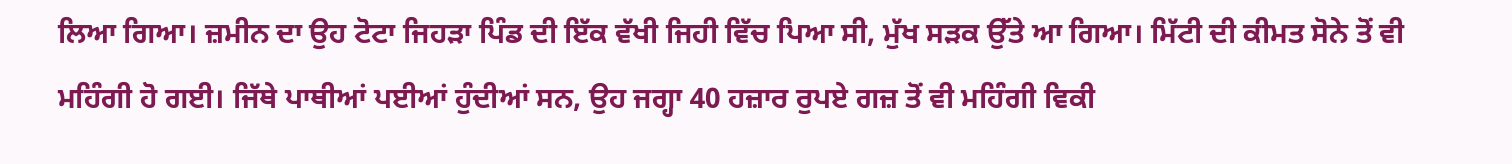ਲਿਆ ਗਿਆ। ਜ਼ਮੀਨ ਦਾ ਉਹ ਟੋਟਾ ਜਿਹੜਾ ਪਿੰਡ ਦੀ ਇੱਕ ਵੱਖੀ ਜਿਹੀ ਵਿੱਚ ਪਿਆ ਸੀ, ਮੁੱਖ ਸੜਕ ਉੱਤੇ ਆ ਗਿਆ। ਮਿੱਟੀ ਦੀ ਕੀਮਤ ਸੋਨੇ ਤੋਂ ਵੀ ਮਹਿੰਗੀ ਹੋ ਗਈ। ਜਿੱਥੇ ਪਾਥੀਆਂ ਪਈਆਂ ਹੁੰਦੀਆਂ ਸਨ, ਉਹ ਜਗ੍ਹਾ 40 ਹਜ਼ਾਰ ਰੁਪਏ ਗਜ਼ ਤੋਂ ਵੀ ਮਹਿੰਗੀ ਵਿਕੀ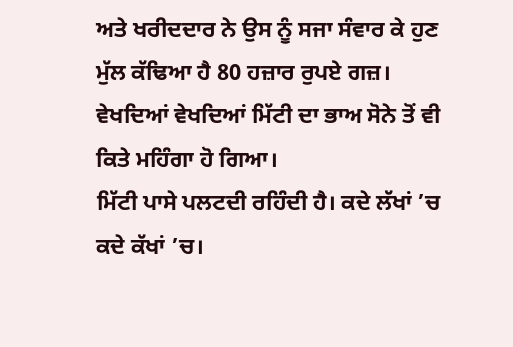ਅਤੇ ਖਰੀਦਦਾਰ ਨੇ ਉਸ ਨੂੰ ਸਜਾ ਸੰਵਾਰ ਕੇ ਹੁਣ ਮੁੱਲ ਕੱਢਿਆ ਹੈ 80 ਹਜ਼ਾਰ ਰੁਪਏ ਗਜ਼। ਵੇਖਦਿਆਂ ਵੇਖਦਿਆਂ ਮਿੱਟੀ ਦਾ ਭਾਅ ਸੋਨੇ ਤੋਂ ਵੀ ਕਿਤੇ ਮਹਿੰਗਾ ਹੋ ਗਿਆ।
ਮਿੱਟੀ ਪਾਸੇ ਪਲਟਦੀ ਰਹਿੰਦੀ ਹੈ। ਕਦੇ ਲੱਖਾਂ ’ਚ ਕਦੇ ਕੱਖਾਂ ’ਚ।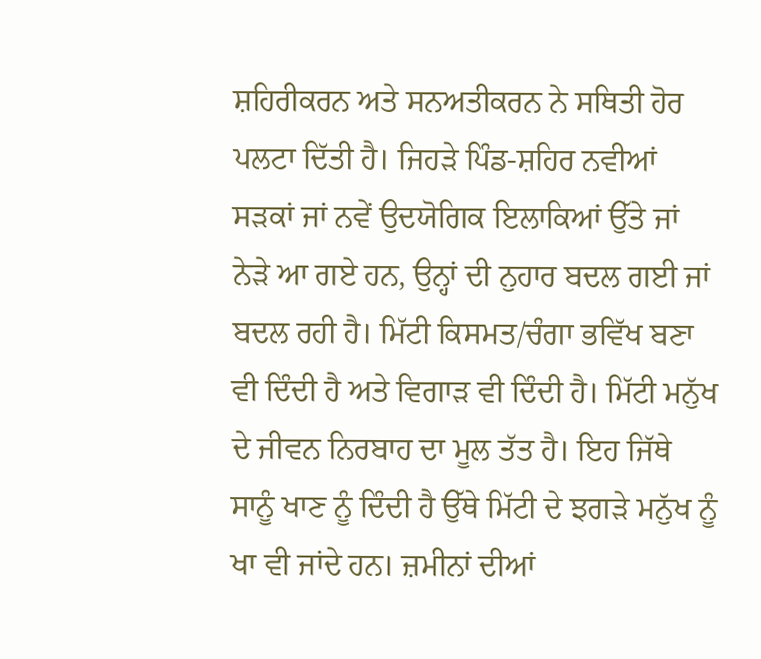ਸ਼ਹਿਰੀਕਰਨ ਅਤੇ ਸਨਅਤੀਕਰਨ ਨੇ ਸਥਿਤੀ ਹੋਰ ਪਲਟਾ ਦਿੱਤੀ ਹੈ। ਜਿਹੜੇ ਪਿੰਡ-ਸ਼ਹਿਰ ਨਵੀਆਂ ਸੜਕਾਂ ਜਾਂ ਨਵੇਂ ਉਦਯੋਗਿਕ ਇਲਾਕਿਆਂ ਉੱਤੇ ਜਾਂ ਨੇੜੇ ਆ ਗਏ ਹਨ, ਉਨ੍ਹਾਂ ਦੀ ਨੁਹਾਰ ਬਦਲ ਗਈ ਜਾਂ ਬਦਲ ਰਹੀ ਹੈ। ਮਿੱਟੀ ਕਿਸਮਤ/ਚੰਗਾ ਭਵਿੱਖ ਬਣਾ ਵੀ ਦਿੰਦੀ ਹੈ ਅਤੇ ਵਿਗਾੜ ਵੀ ਦਿੰਦੀ ਹੈ। ਮਿੱਟੀ ਮਨੁੱਖ ਦੇ ਜੀਵਨ ਨਿਰਬਾਹ ਦਾ ਮੂਲ ਤੱਤ ਹੈ। ਇਹ ਜਿੱਥੇ ਸਾਨੂੰ ਖਾਣ ਨੂੰ ਦਿੰਦੀ ਹੈ ਉੱਥੇ ਮਿੱਟੀ ਦੇ ਝਗੜੇ ਮਨੁੱਖ ਨੂੰ ਖਾ ਵੀ ਜਾਂਦੇ ਹਨ। ਜ਼ਮੀਨਾਂ ਦੀਆਂ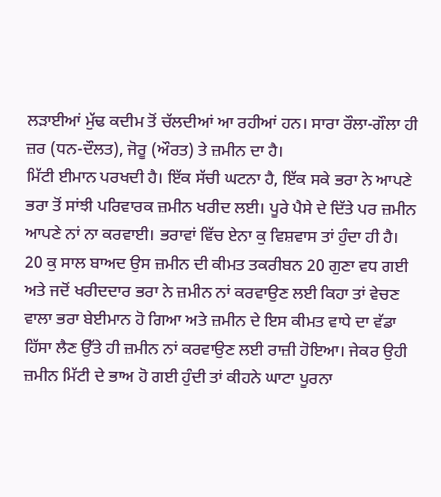ਲੜਾਈਆਂ ਮੁੱਢ ਕਦੀਮ ਤੋਂ ਚੱਲਦੀਆਂ ਆ ਰਹੀਆਂ ਹਨ। ਸਾਰਾ ਰੌਲਾ-ਗੌਲਾ ਹੀ ਜ਼ਰ (ਧਨ-ਦੌਲਤ), ਜੋਰੂ (ਔਰਤ) ਤੇ ਜ਼ਮੀਨ ਦਾ ਹੈ।
ਮਿੱਟੀ ਈਮਾਨ ਪਰਖਦੀ ਹੈ। ਇੱਕ ਸੱਚੀ ਘਟਨਾ ਹੈ, ਇੱਕ ਸਕੇ ਭਰਾ ਨੇ ਆਪਣੇ ਭਰਾ ਤੋਂ ਸਾਂਝੀ ਪਰਿਵਾਰਕ ਜ਼ਮੀਨ ਖਰੀਦ ਲਈ। ਪੂਰੇ ਪੈਸੇ ਦੇ ਦਿੱਤੇ ਪਰ ਜ਼ਮੀਨ ਆਪਣੇ ਨਾਂ ਨਾ ਕਰਵਾਈ। ਭਰਾਵਾਂ ਵਿੱਚ ਏਨਾ ਕੁ ਵਿਸ਼ਵਾਸ ਤਾਂ ਹੁੰਦਾ ਹੀ ਹੈ। 20 ਕੁ ਸਾਲ ਬਾਅਦ ਉਸ ਜ਼ਮੀਨ ਦੀ ਕੀਮਤ ਤਕਰੀਬਨ 20 ਗੁਣਾ ਵਧ ਗਈ ਅਤੇ ਜਦੋਂ ਖਰੀਦਦਾਰ ਭਰਾ ਨੇ ਜ਼ਮੀਨ ਨਾਂ ਕਰਵਾਉਣ ਲਈ ਕਿਹਾ ਤਾਂ ਵੇਚਣ ਵਾਲਾ ਭਰਾ ਬੇਈਮਾਨ ਹੋ ਗਿਆ ਅਤੇ ਜ਼ਮੀਨ ਦੇ ਇਸ ਕੀਮਤ ਵਾਧੇ ਦਾ ਵੱਡਾ ਹਿੱਸਾ ਲੈਣ ਉੱਤੇ ਹੀ ਜ਼ਮੀਨ ਨਾਂ ਕਰਵਾਉਣ ਲਈ ਰਾਜ਼ੀ ਹੋਇਆ। ਜੇਕਰ ਉਹੀ ਜ਼ਮੀਨ ਮਿੱਟੀ ਦੇ ਭਾਅ ਹੋ ਗਈ ਹੁੰਦੀ ਤਾਂ ਕੀਹਨੇ ਘਾਟਾ ਪੂਰਨਾ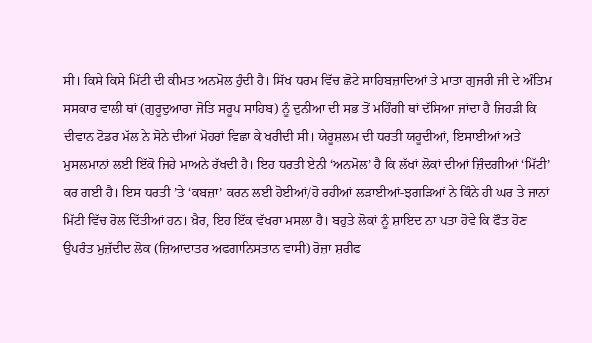ਸੀ। ਕਿਸੇ ਕਿਸੇ ਮਿੱਟੀ ਦੀ ਕੀਮਤ ਅਨਮੋਲ ਹੁੰਦੀ ਹੈ। ਸਿੱਖ ਧਰਮ ਵਿੱਚ ਛੋਟੇ ਸਾਹਿਬਜ਼ਾਦਿਆਂ ਤੇ ਮਾਤਾ ਗੁਜਰੀ ਜੀ ਦੇ ਅੰਤਿਮ ਸਸਕਾਰ ਵਾਲੀ ਥਾਂ (ਗੁਰੂਦੁਆਰਾ ਜੋਤਿ ਸਰੂਪ ਸਾਹਿਬ) ਨੂੰ ਦੁਨੀਆ ਦੀ ਸਭ ਤੋਂ ਮਹਿੰਗੀ ਥਾਂ ਦੱਸਿਆ ਜਾਂਦਾ ਹੈ ਜਿਹੜੀ ਕਿ ਦੀਵਾਨ ਟੋਡਰ ਮੱਲ ਨੇ ਸੋਨੇ ਦੀਆਂ ਮੋਹਰਾਂ ਵਿਛਾ ਕੇ ਖਰੀਦੀ ਸੀ। ਯੇਰੂਸ਼ਲਮ ਦੀ ਧਰਤੀ ਯਹੂਦੀਆਂ, ਇਸਾਈਆਂ ਅਤੇ ਮੁਸਲਮਾਨਾਂ ਲਈ ਇੱਕੋ ਜਿਹੇ ਮਾਅਨੇ ਰੱਖਦੀ ਹੈ। ਇਹ ਧਰਤੀ ਏਨੀ ‘ਅਨਮੋਲ’ ਹੈ ਕਿ ਲੱਖਾਂ ਲੋਕਾਂ ਦੀਆਂ ਜ਼ਿੰਦਗੀਆਂ ‘ਮਿੱਟੀ’ ਕਰ ਗਈ ਹੈ। ਇਸ ਧਰਤੀ ’ਤੇ ‘ਕਬਜ਼ਾ’ ਕਰਨ ਲਈ ਹੋਈਆਂ/ਹੋ ਰਹੀਆਂ ਲੜਾਈਆਂ-ਝਗੜਿਆਂ ਨੇ ਕਿੰਨੇ ਹੀ ਘਰ ਤੇ ਜਾਨਾਂ ਮਿੱਟੀ ਵਿੱਚ ਰੋਲ ਦਿੱਤੀਆਂ ਹਨ। ਖ਼ੈਰ, ਇਹ ਇੱਕ ਵੱਖਰਾ ਮਸਲਾ ਹੈ। ਬਹੁਤੇ ਲੋਕਾਂ ਨੂੰ ਸ਼ਾਇਦ ਨਾ ਪਤਾ ਹੋਵੇ ਕਿ ਫੌਤ ਹੋਣ ਉਪਰੰਤ ਮੁਜ਼ੱਦੀਦ ਲੋਕ (ਜ਼ਿਆਦਾਤਰ ਅਫਗਾਨਿਸਤਾਨ ਵਾਸੀ) ਰੋਜ਼ਾ ਸ਼ਰੀਫ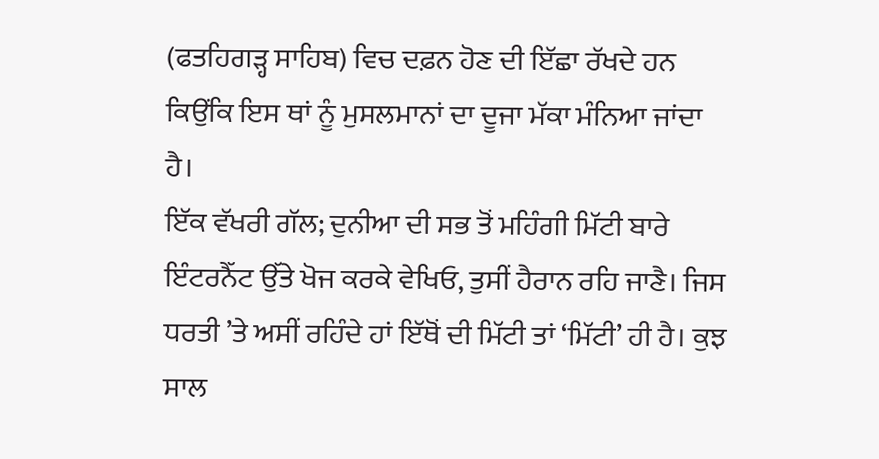(ਫਤਹਿਗੜ੍ਹ ਸਾਹਿਬ) ਵਿਚ ਦਫ਼ਨ ਹੋਣ ਦੀ ਇੱਛਾ ਰੱਖਦੇ ਹਨ ਕਿਉਂਕਿ ਇਸ ਥਾਂ ਨੂੰ ਮੁਸਲਮਾਨਾਂ ਦਾ ਦੂਜਾ ਮੱਕਾ ਮੰਨਿਆ ਜਾਂਦਾ ਹੈ।
ਇੱਕ ਵੱਖਰੀ ਗੱਲ; ਦੁਨੀਆ ਦੀ ਸਭ ਤੋਂ ਮਹਿੰਗੀ ਮਿੱਟੀ ਬਾਰੇ ਇੰਟਰਨੈੱਟ ਉੱਤੇ ਖੋਜ ਕਰਕੇ ਵੇਖਿਓ, ਤੁਸੀਂ ਹੈਰਾਨ ਰਹਿ ਜਾਣੈ। ਜਿਸ ਧਰਤੀ ’ਤੇ ਅਸੀਂ ਰਹਿੰਦੇ ਹਾਂ ਇੱਥੋਂ ਦੀ ਮਿੱਟੀ ਤਾਂ ‘ਮਿੱਟੀ’ ਹੀ ਹੈ। ਕੁਝ ਸਾਲ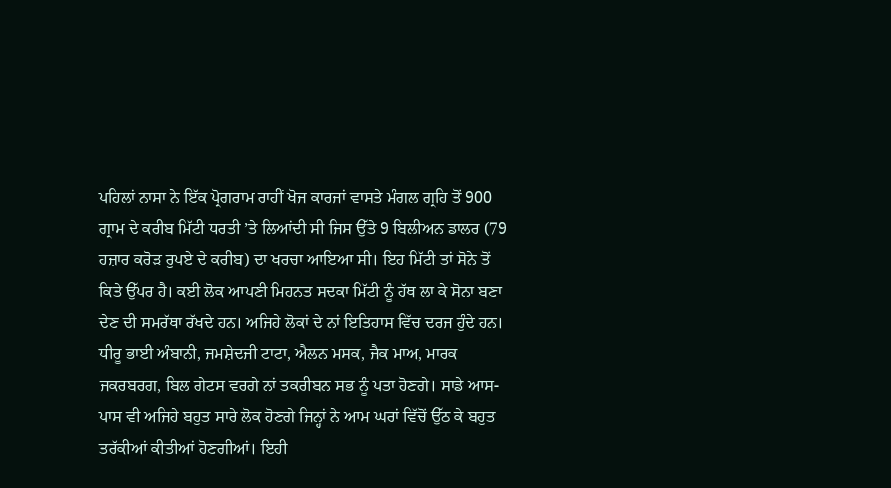ਪਹਿਲਾਂ ਨਾਸਾ ਨੇ ਇੱਕ ਪ੍ਰੋਗਰਾਮ ਰਾਹੀਂ ਖੋਜ ਕਾਰਜਾਂ ਵਾਸਤੇ ਮੰਗਲ ਗ੍ਰਹਿ ਤੋਂ 900 ਗ੍ਰਾਮ ਦੇ ਕਰੀਬ ਮਿੱਟੀ ਧਰਤੀ ’ਤੇ ਲਿਆਂਦੀ ਸੀ ਜਿਸ ਉੱਤੇ 9 ਬਿਲੀਅਨ ਡਾਲਰ (79 ਹਜ਼ਾਰ ਕਰੋੜ ਰੁਪਏ ਦੇ ਕਰੀਬ) ਦਾ ਖਰਚਾ ਆਇਆ ਸੀ। ਇਹ ਮਿੱਟੀ ਤਾਂ ਸੋਨੇ ਤੋਂ ਕਿਤੇ ਉੱਪਰ ਹੈ। ਕਈ ਲੋਕ ਆਪਣੀ ਮਿਹਨਤ ਸਦਕਾ ਮਿੱਟੀ ਨੂੰ ਹੱਥ ਲਾ ਕੇ ਸੋਨਾ ਬਣਾ ਦੇਣ ਦੀ ਸਮਰੱਥਾ ਰੱਖਦੇ ਹਨ। ਅਜਿਹੇ ਲੋਕਾਂ ਦੇ ਨਾਂ ਇਤਿਹਾਸ ਵਿੱਚ ਦਰਜ ਹੁੰਦੇ ਹਨ। ਧੀਰੂ ਭਾਈ ਅੰਬਾਨੀ, ਜਮਸ਼ੇਦਜੀ ਟਾਟਾ, ਐਲਨ ਮਸਕ, ਜੈਕ ਮਾਅ, ਮਾਰਕ ਜਕਰਬਰਗ, ਬਿਲ ਗੇਟਸ ਵਰਗੇ ਨਾਂ ਤਕਰੀਬਨ ਸਭ ਨੂੰ ਪਤਾ ਹੋਣਗੇ। ਸਾਡੇ ਆਸ-ਪਾਸ ਵੀ ਅਜਿਹੇ ਬਹੁਤ ਸਾਰੇ ਲੋਕ ਹੋਣਗੇ ਜਿਨ੍ਹਾਂ ਨੇ ਆਮ ਘਰਾਂ ਵਿੱਚੋਂ ਉੱਠ ਕੇ ਬਹੁਤ ਤਰੱਕੀਆਂ ਕੀਤੀਆਂ ਹੋਣਗੀਆਂ। ਇਹੀ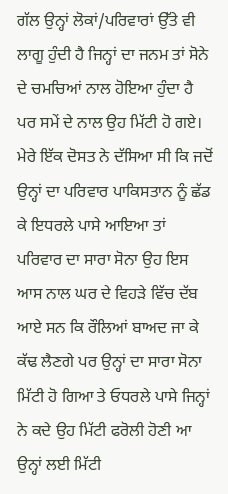ਗੱਲ ਉਨ੍ਹਾਂ ਲੋਕਾਂ/ਪਰਿਵਾਰਾਂ ਉੱਤੇ ਵੀ ਲਾਗੂ ਹੁੰਦੀ ਹੈ ਜਿਨ੍ਹਾਂ ਦਾ ਜਨਮ ਤਾਂ ਸੋਨੇ ਦੇ ਚਮਚਿਆਂ ਨਾਲ ਹੋਇਆ ਹੁੰਦਾ ਹੈ ਪਰ ਸਮੇਂ ਦੇ ਨਾਲ ਉਹ ਮਿੱਟੀ ਹੋ ਗਏ।
ਮੇਰੇ ਇੱਕ ਦੋਸਤ ਨੇ ਦੱਸਿਆ ਸੀ ਕਿ ਜਦੋਂ ਉਨ੍ਹਾਂ ਦਾ ਪਰਿਵਾਰ ਪਾਕਿਸਤਾਨ ਨੂੰ ਛੱਡ ਕੇ ਇਧਰਲੇ ਪਾਸੇ ਆਇਆ ਤਾਂ ਪਰਿਵਾਰ ਦਾ ਸਾਰਾ ਸੋਨਾ ਉਹ ਇਸ ਆਸ ਨਾਲ ਘਰ ਦੇ ਵਿਹੜੇ ਵਿੱਚ ਦੱਬ ਆਏ ਸਨ ਕਿ ਰੌਲਿਆਂ ਬਾਅਦ ਜਾ ਕੇ ਕੱਢ ਲੈਣਗੇ ਪਰ ਉਨ੍ਹਾਂ ਦਾ ਸਾਰਾ ਸੋਨਾ ਮਿੱਟੀ ਹੋ ਗਿਆ ਤੇ ਓਧਰਲੇ ਪਾਸੇ ਜਿਨ੍ਹਾਂ ਨੇ ਕਦੇ ਉਹ ਮਿੱਟੀ ਫਰੋਲੀ ਹੋਣੀ ਆ ਉਨ੍ਹਾਂ ਲਈ ਮਿੱਟੀ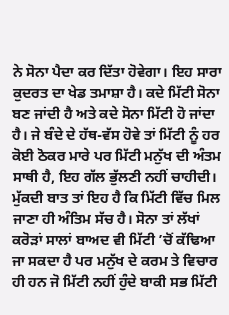ਨੇ ਸੋਨਾ ਪੈਦਾ ਕਰ ਦਿੱਤਾ ਹੋਵੇਗਾ। ਇਹ ਸਾਰਾ ਕੁਦਰਤ ਦਾ ਖੇਡ ਤਮਾਸ਼ਾ ਹੈ। ਕਦੇ ਮਿੱਟੀ ਸੋਨਾ ਬਣ ਜਾਂਦੀ ਹੈ ਅਤੇ ਕਦੇ ਸੋਨਾ ਮਿੱਟੀ ਹੋ ਜਾਂਦਾ ਹੈ। ਜੇ ਬੰਦੇ ਦੇ ਹੱਥ-ਵੱਸ ਹੋਵੇ ਤਾਂ ਮਿੱਟੀ ਨੂੰ ਹਰ ਕੋਈ ਠੋਕਰ ਮਾਰੇ ਪਰ ਮਿੱਟੀ ਮਨੁੱਖ ਦੀ ਅੰਤਮ ਸਾਥੀ ਹੈ, ਇਹ ਗੱਲ ਭੁੱਲਣੀ ਨਹੀਂ ਚਾਹੀਦੀ।
ਮੁੱਕਦੀ ਬਾਤ ਤਾਂ ਇਹ ਹੈ ਕਿ ਮਿੱਟੀ ਵਿੱਚ ਮਿਲ ਜਾਣਾ ਹੀ ਅੰਤਿਮ ਸੱਚ ਹੈ। ਸੋਨਾ ਤਾਂ ਲੱਖਾਂ ਕਰੋੜਾਂ ਸਾਲਾਂ ਬਾਅਦ ਵੀ ਮਿੱਟੀ ’ਚੋਂ ਕੱਢਿਆ ਜਾ ਸਕਦਾ ਹੈ ਪਰ ਮਨੁੱਖ ਦੇ ਕਰਮ ਤੇ ਵਿਚਾਰ ਹੀ ਹਨ ਜੋ ਮਿੱਟੀ ਨਹੀਂ ਹੁੰਦੇ ਬਾਕੀ ਸਭ ਮਿੱਟੀ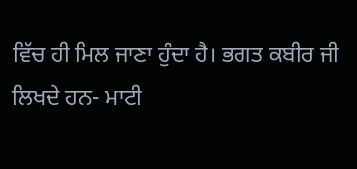ਵਿੱਚ ਹੀ ਮਿਲ ਜਾਣਾ ਹੁੰਦਾ ਹੈ। ਭਗਤ ਕਬੀਰ ਜੀ ਲਿਖਦੇ ਹਨ- ਮਾਟੀ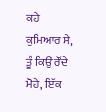ਕਹੇ ਕੁਮਿਆਰ ਸੇ, ਤੂੰ ਕਿਉਂ ਰੌਂਦੇ ਮੋਹੇ, ਇੱਕ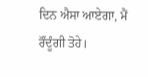ਦਿਨ ਐਸਾ ਆਏਗਾ, ਮੈਂ ਰੌਂਦੂੰਗੀ ਤੋਹੇ।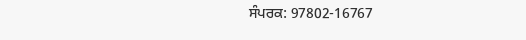ਸੰਪਰਕ: 97802-16767